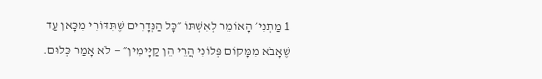1 מַתְנִי׳ הָאוֹמֵר לְאִשְׁתּוֹ ״כׇּל הַנְּדָרִים שֶׁתִּדּוֹרִי מִכָּאן עַד שֶׁאָבֹא מִמָּקוֹם פְּלוֹנִי הֲרֵי הֵן קַיָּימִין״ — לֹא אָמַר כְּלוּם.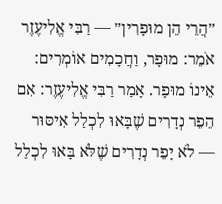״הֲרֵי הֵן מוּפָרִין״ — רַבִּי אֱלִיעֶזֶר אֹמֵר: מוּפָר, וַחֲכָמִים אוֹמְרִים: אֵינוֹ מוּפָר. אָמַר רַבִּי אֱלִיעֶזֶר: אִם הֵפֵר נְדָרִים שֶׁבָּאוּ לִכְלַל אִיסּוּר — לֹא יָפֵר נְדָרִים שֶׁלֹּא בָּאוּ לִכְלַל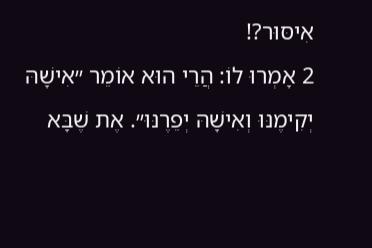אִיסּוּר?!
2 אָמְרוּ לוֹ: הֲרֵי הוּא אוֹמֵר ״אִישָׁהּ יְקִימֶנּוּ וְאִישָׁהּ יְפֵרֶנּוּ״. אֶת שֶׁבָּא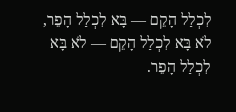לִכְלַל הָקֵם — בָּא לִכְלַל הָפֵר, לֹא בָּא לִכְלַל הָקֵם — לֹא בָּא לִכְלַל הָפֵר.